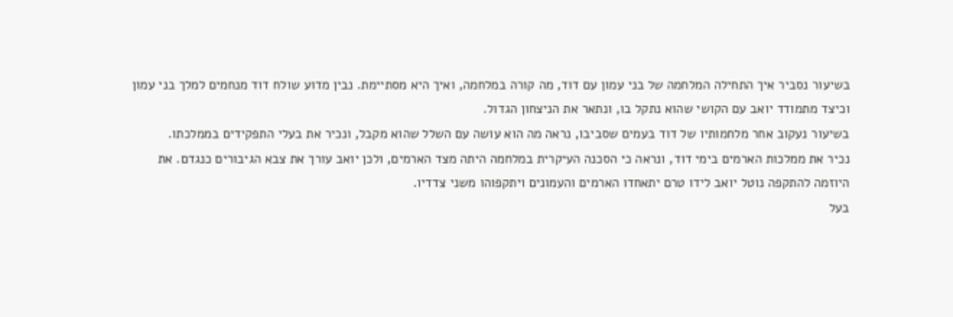בשיעור נסביר איך התחילה המלחמה של בני עמון עם דוד, מה קורה במלחמה, ואיך היא מסתיימת. נבין מדוע שולח דוד מנחמים למלך בני עמון וכיצד מתמודד יואב עם הקושי שהוא נתקל בו, ונתאר את הניצחון הגדול.
בשיעור נעקוב אחר מלחמותיו של דוד בעמים שסביבו, נראה מה הוא עושה עם השלל שהוא מקבל, ונכיר את בעלי התפקידים בממלכתו.
נכיר את ממלכות הארמים בימי דוד, ונראה כי הסכנה העיקרית במלחמה היתה מצד הארמים, ולכן יואב עורך את צבא הגיבורים כנגדם. את היוזמה להתקפה נוטל יואב לידו טרם יתאחדו הארמים והעמונים ויתקפוהו משני צדדיו.
בעל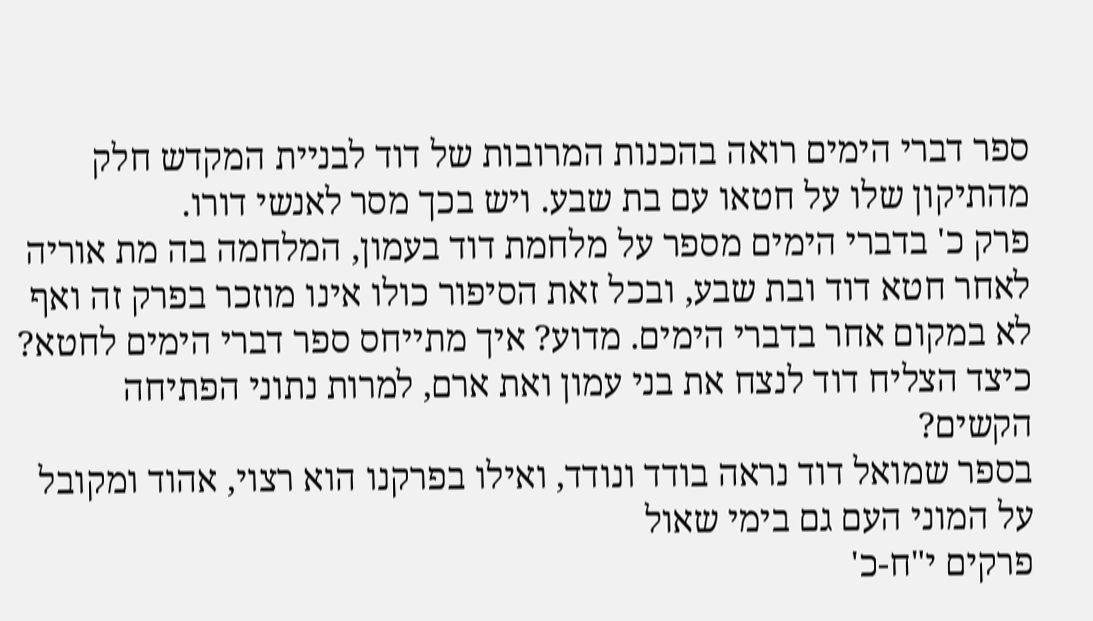ספר דברי הימים רואה בהכנות המרובות של דוד לבניית המקדש חלק מהתיקון שלו על חטאו עם בת שבע. ויש בכך מסר לאנשי דורו.
פרק כ' בדברי הימים מספר על מלחמת דוד בעמון, המלחמה בה מת אוריה לאחר חטא דוד ובת שבע, ובכל זאת הסיפור כולו אינו מוזכר בפרק זה ואף לא במקום אחר בדברי הימים. מדוע? איך מתייחס ספר דברי הימים לחטא?
כיצד הצליח דוד לנצח את בני עמון ואת ארם, למרות נתוני הפתיחה הקשים?
בספר שמואל דוד נראה בודד ונודד, ואילו בפרקנו הוא רצוי, אהוד ומקובל על המוני העם גם בימי שאול
פרקים י"ח-כ'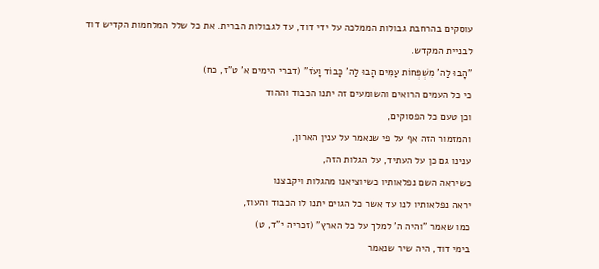עוסקים בהרחבת גבולות הממלכה על ידי דוד, עד לגבולות הברית. את כל שלל המלחמות הקדיש דוד לבניית המקדש.
"הָבוּ לַה' מִשְׁפְּחוֹת עַמִּים הָבוּ לַה' כָּבוֹד וָעֹז" (דברי הימים א' ט"ז, כח)
כי כל העמים הרואים והשומעים זה יתנו הכבוד וההוד
וכן טעם כל הפסוקים,
והמזמור הזה אף על פי שנאמר על ענין הארון,
ענינו גם כן על העתיד, על הגלות הזה,
כשיראה השם נפלאותיו כשיוציאנו מהגלות ויקבצנו
יראה נפלאותיו לנו עד אשר כל הגוים יתנו לו הכבוד והעוז,
כמו שאמר "והיה ה' למלך על כל הארץ" (זכריה י"ד, ט)
בימי דוד, היה שיר שנאמר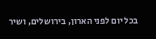בכל יום לפני הארון, בירושלים, ושיר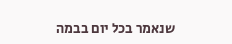שנאמר בכל יום בבמה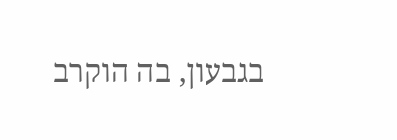בגבעון, בה הוקרב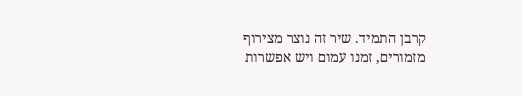קרבן התמיד. שיר זה נוצר מצירוף מזמורים, זמנו עמום ויש אפשרות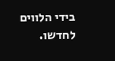בידי הלווים לחדשו.